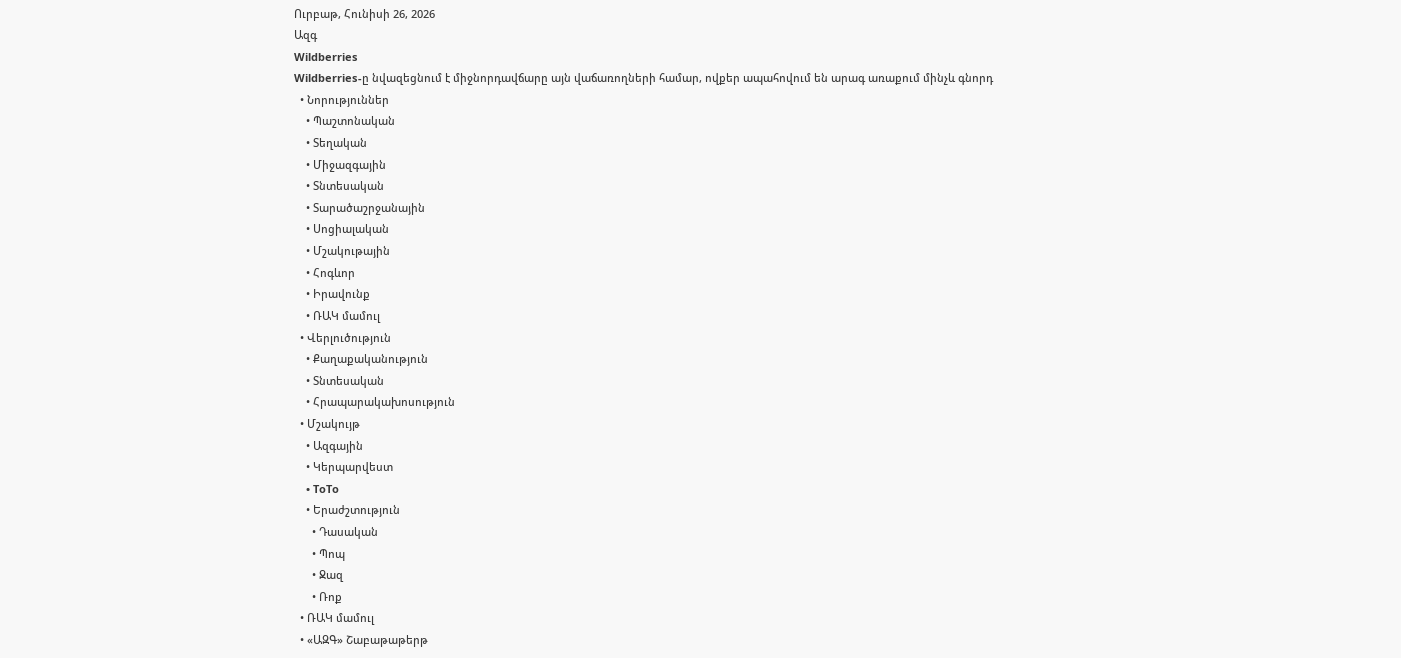Ուրբաթ, Հունիսի 26, 2026
Ազգ
Wildberries
Wildberries-ը նվազեցնում է միջնորդավճարը այն վաճառողների համար, ովքեր ապահովում են արագ առաքում մինչև գնորդ
  • Նորություններ
    • Պաշտոնական
    • Տեղական
    • Միջազգային
    • Տնտեսական
    • Տարածաշրջանային
    • Սոցիալական
    • Մշակութային
    • Հոգևոր
    • Իրավունք
    • ՌԱԿ մամուլ
  • Վերլուծություն
    • Քաղաքականություն
    • Տնտեսական
    • Հրապարակախոսություն
  • Մշակույթ
    • Ազգային
    • Կերպարվեստ
    • ToTo
    • Երաժշտություն
      • Դասական
      • Պոպ
      • Ջազ
      • Ռոք
  • ՌԱԿ մամուլ
  • «ԱԶԳ» Շաբաթաթերթ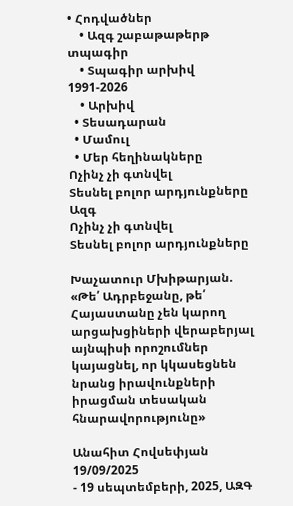• Հոդվածներ
    • Ազգ շաբաթաթերթ տպագիր
    • Տպագիր արխիվ 1991-2026
    • Արխիվ
  • Տեսադարան
  • Մամուլ
  • Մեր հեղինակները
Ոչինչ չի գտնվել
Տեսնել բոլոր արդյունքները
Ազգ
Ոչինչ չի գտնվել
Տեսնել բոլոր արդյունքները

Խաչատուր Մխիթարյան. «Թե՛ Ադրբեջանը, թե՛ Հայաստանը չեն կարող արցախցիների վերաբերյալ այնպիսի որոշումներ կայացնել, որ կկասեցնեն նրանց իրավունքների իրացման տեսական հնարավորությունը»

Անահիտ Հովսեփյան
19/09/2025
- 19 սեպտեմբերի, 2025, ԱԶԳ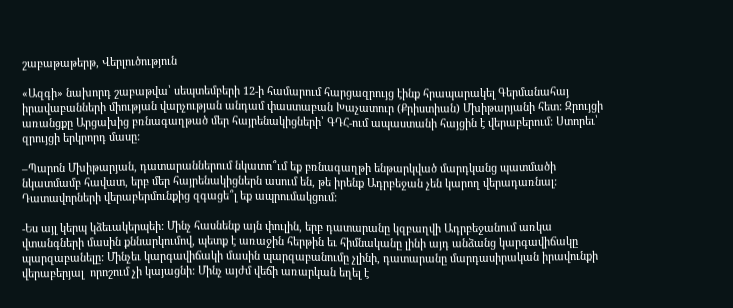շաբաթաթերթ, Վերլուծություն

«Ազգի» նախորդ շաբաթվա՝ սեպտեմբերի 12-ի համարում հարցազրույց էինք հրապարակել Գերմանահայ իրավաբանների միության վարչության անդամ փաստաբան Խաչատուր (Քրիստիան) Մխիթարյանի հետ: Զրույցի առանցքը Արցախից բռնագաղթած մեր հայրենակիցների՝ ԳԴՀ-ում ապաստանի հայցին է վերաբերում: Ստորեւ՝ զրույցի երկրորդ մասը:

–Պարոն Մխիթարյան, դատարաններում նկատո՞ւմ եք բռնագաղթի ենթարկված մարդկանց պատմածի նկատմամբ հավատ, երբ մեր հայրենակիցներն ասում են, թե իրենք Ադրբեջան չեն կարող վերադառնալ: Դատավորների վերաբերմունքից զգացե՞լ եք ապրումակցում:

-Ես այլ կերպ կձեւակերպեի: Մինչ հասնենք այն փուլին, երբ դատարանը կզբաղվի Ադրբեջանում առկա վտանգների մասին քննարկումով, պետք է առաջին հերթին եւ հիմնականը լինի այդ անձանց կարգավիճակը պարզաբանելը: Մինչեւ կարգավիճակի մասին պարզաբանումը չլինի, դատարանը մարդասիրական իրավունքի վերաբերյալ  որոշում չի կայացնի: Մինչ այժմ վեճի առարկան եղել է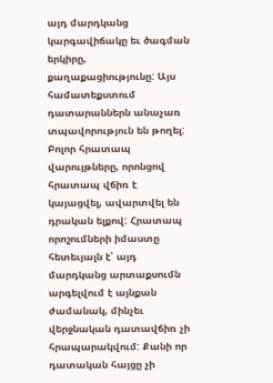այդ մարդկանց կարգավիճակը եւ ծագման երկիրը, քաղաքացիությունը: Այս համատեքստում դատարաններն անաչառ տպավորություն են թողել: Բոլոր հրատապ վարույթները, որոնցով հրատապ վճիռ է կայացվել, ավարտվել են դրական ելքով: Հրատապ որոշումների իմաստը հետեւյալն է՝ այդ մարդկանց արտաքսումն արգելվում է այնքան ժամանակ, մինչեւ վերջնական դատավճիռ չի հրապարակվում: Քանի որ դատական հայցը չի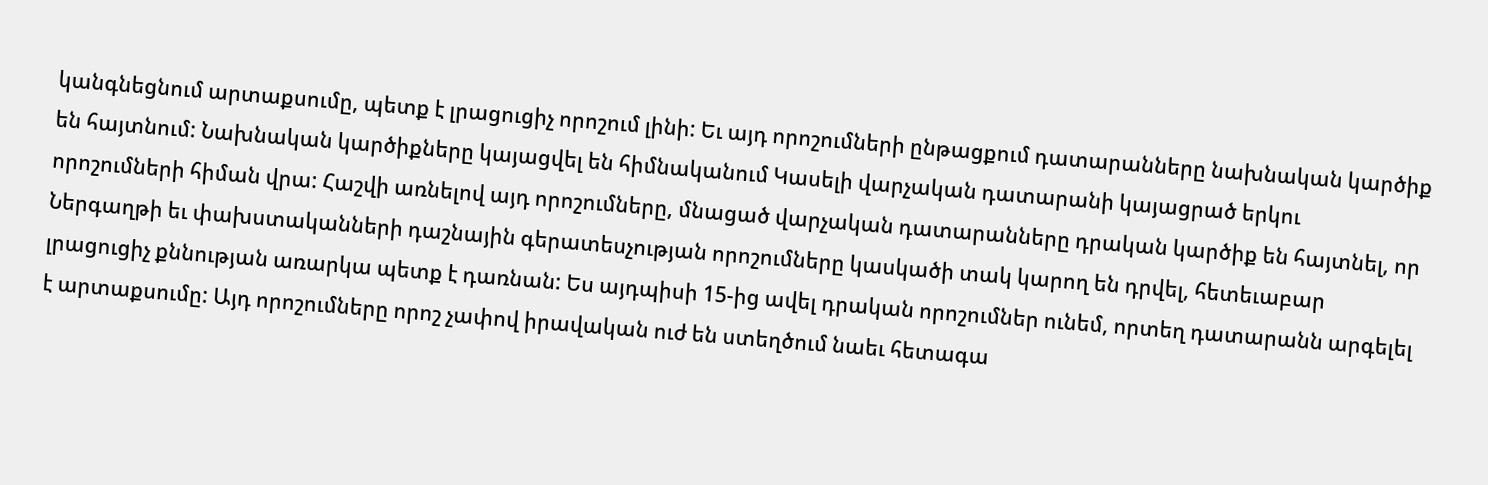կանգնեցնում արտաքսումը, պետք է լրացուցիչ որոշում լինի: Եւ այդ որոշումների ընթացքում դատարանները նախնական կարծիք են հայտնում: Նախնական կարծիքները կայացվել են հիմնականում Կասելի վարչական դատարանի կայացրած երկու որոշումների հիման վրա: Հաշվի առնելով այդ որոշումները, մնացած վարչական դատարանները դրական կարծիք են հայտնել, որ Ներգաղթի եւ փախստականների դաշնային գերատեսչության որոշումները կասկածի տակ կարող են դրվել, հետեւաբար լրացուցիչ քննության առարկա պետք է դառնան: Ես այդպիսի 15-ից ավել դրական որոշումներ ունեմ, որտեղ դատարանն արգելել է արտաքսումը: Այդ որոշումները որոշ չափով իրավական ուժ են ստեղծում նաեւ հետագա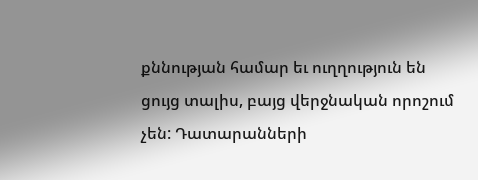քննության համար եւ ուղղություն են ցույց տալիս, բայց վերջնական որոշում չեն: Դատարանների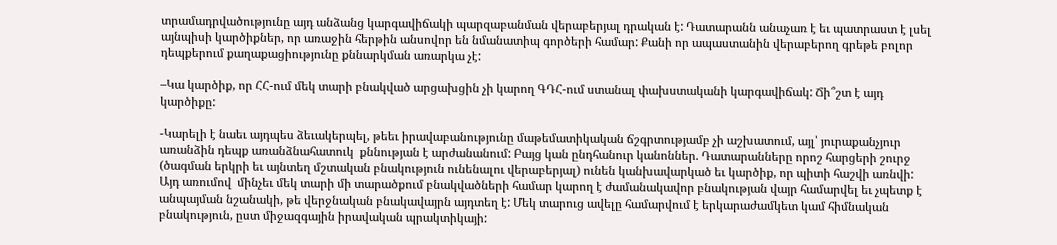տրամադրվածությունը այդ անձանց կարգավիճակի պարզաբանման վերաբերյալ դրական է: Դատարանն անաչառ է եւ պատրաստ է լսել այնպիսի կարծիքներ, որ առաջին հերթին անսովոր են նմանատիպ գործերի համար: Քանի որ ապաստանին վերաբերող գրեթե բոլոր դեպքերում քաղաքացիությունը քննարկման առարկա չէ:

–Կա կարծիք, որ ՀՀ-ում մեկ տարի բնակված արցախցին չի կարող ԳԴՀ-ում ստանալ փախստականի կարգավիճակ: Ճի՞շտ է այդ կարծիքը:

-Կարելի է նաեւ այդպես ձեւակերպել, թեեւ իրավաբանությունը մաթեմատիկական ճշգրտությամբ չի աշխատում, այլ՝ յուրաքանչյուր առանձին դեպք առանձնահատուկ  քննության է արժանանում: Բայց կան ընդհանուր կանոններ. Դատարանները որոշ հարցերի շուրջ (ծագման երկրի եւ այնտեղ մշտական բնակություն ունենալու վերաբերյալ) ունեն կանխավարկած եւ կարծիք, որ պիտի հաշվի առնվի: Այդ առումով  մինչեւ մեկ տարի մի տարածքում բնակվածների համար կարող է ժամանակավոր բնակության վայր համարվել եւ չպետք է անպայման նշանակի, թե վերջնական բնակավայրն այդտեղ է: Մեկ տարուց ավելը համարվում է երկարաժամկետ կամ հիմնական բնակություն, ըստ միջազգային իրավական պրակտիկայի: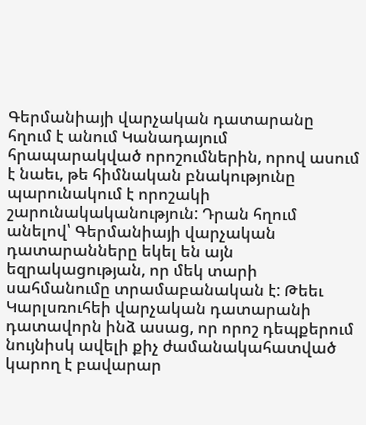Գերմանիայի վարչական դատարանը հղում է անում Կանադայում հրապարակված որոշումներին, որով ասում է նաեւ, թե հիմնական բնակությունը պարունակում է որոշակի շարունակականություն: Դրան հղում անելով՝ Գերմանիայի վարչական դատարանները եկել են այն եզրակացության, որ մեկ տարի սահմանումը տրամաբանական է: Թեեւ Կարլսռուհեի վարչական դատարանի դատավորն ինձ ասաց, որ որոշ դեպքերում նույնիսկ ավելի քիչ ժամանակահատված կարող է բավարար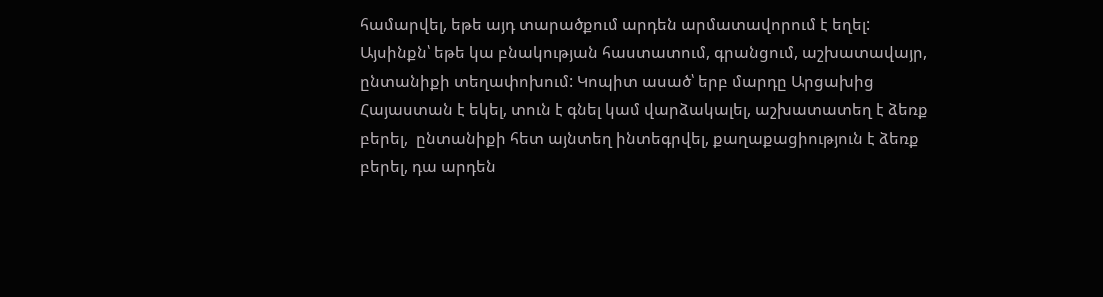համարվել, եթե այդ տարածքում արդեն արմատավորում է եղել: Այսինքն՝ եթե կա բնակության հաստատում, գրանցում, աշխատավայր, ընտանիքի տեղափոխում: Կոպիտ ասած՝ երբ մարդը Արցախից Հայաստան է եկել, տուն է գնել կամ վարձակալել, աշխատատեղ է ձեռք բերել,  ընտանիքի հետ այնտեղ ինտեգրվել, քաղաքացիություն է ձեռք բերել, դա արդեն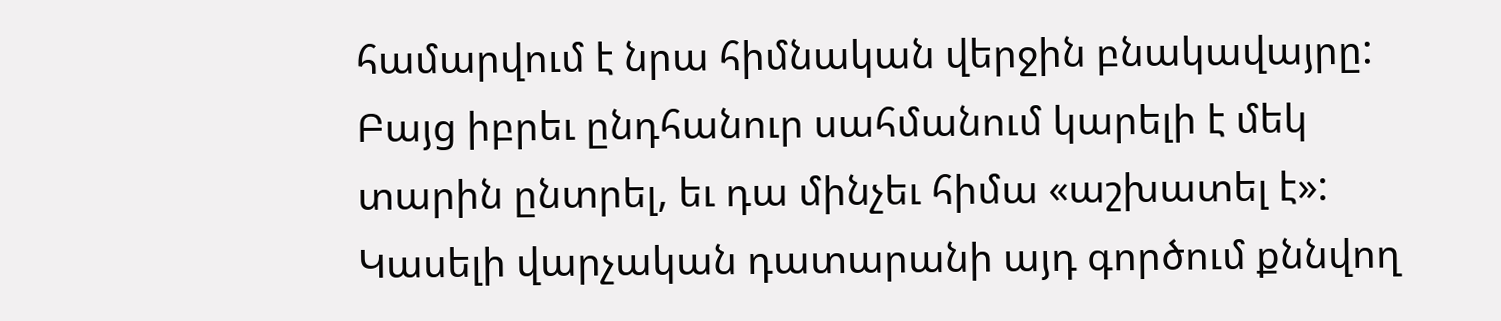համարվում է նրա հիմնական վերջին բնակավայրը: Բայց իբրեւ ընդհանուր սահմանում կարելի է մեկ տարին ընտրել, եւ դա մինչեւ հիմա «աշխատել է»: Կասելի վարչական դատարանի այդ գործում քննվող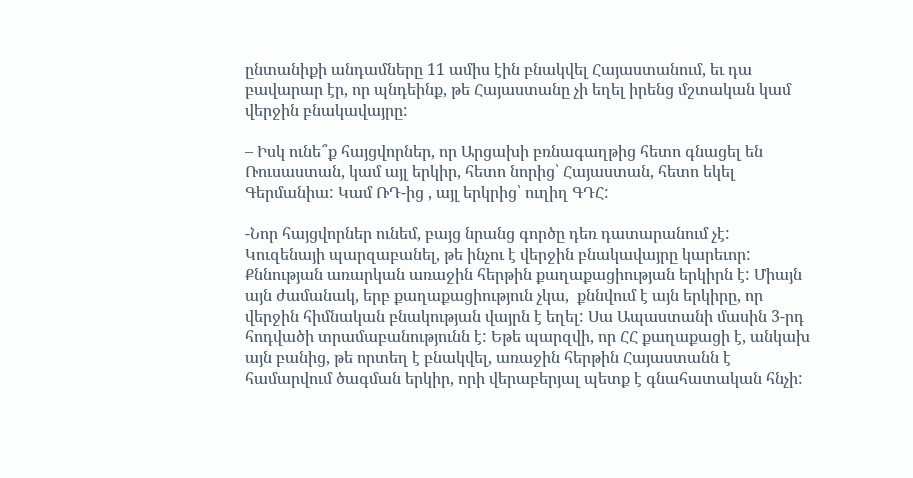ընտանիքի անդամները 11 ամիս էին բնակվել Հայաստանում, եւ դա բավարար էր, որ պնդեինք, թե Հայաստանը չի եղել իրենց մշտական կամ վերջին բնակավայրը:

– Իսկ ունե՞ք հայցվորներ, որ Արցախի բռնագաղթից հետո գնացել են Ռուսաստան, կամ այլ երկիր, հետո նորից՝ Հայաստան, հետո եկել Գերմանիա: Կամ ՌԴ-ից , այլ երկրից՝ ուղիղ ԳԴՀ:

-Նոր հայցվորներ ունեմ, բայց նրանց գործը դեռ դատարանում չէ: Կուզենայի պարզաբանել, թե ինչու է վերջին բնակավայրը կարեւոր: Քննության առարկան առաջին հերթին քաղաքացիության երկիրն է: Միայն այն ժամանակ, երբ քաղաքացիություն չկա,  քննվում է այն երկիրը, որ վերջին հիմնական բնակության վայրն է եղել: Սա Ապաստանի մասին 3-րդ հոդվածի տրամաբանությունն է: Եթե պարզվի, որ ՀՀ քաղաքացի է, անկախ այն բանից, թե որտեղ է բնակվել, առաջին հերթին Հայաստանն է համարվում ծագման երկիր, որի վերաբերյալ պետք է գնահատական հնչի: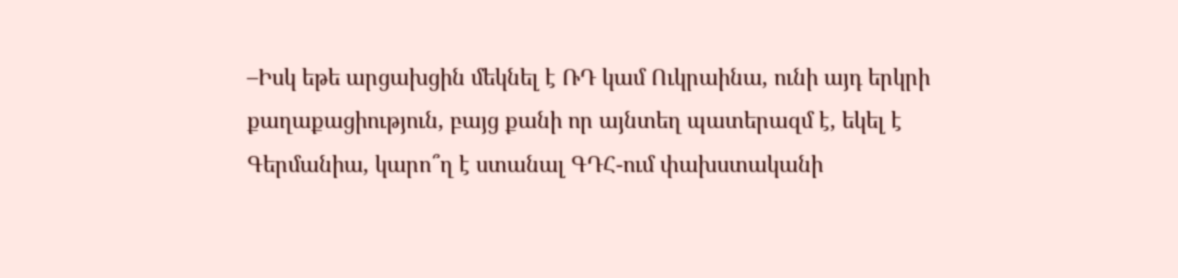–Իսկ եթե արցախցին մեկնել է ՌԴ կամ Ուկրաինա, ունի այդ երկրի քաղաքացիություն, բայց քանի որ այնտեղ պատերազմ է, եկել է Գերմանիա, կարո՞ղ է ստանալ ԳԴՀ-ում փախստականի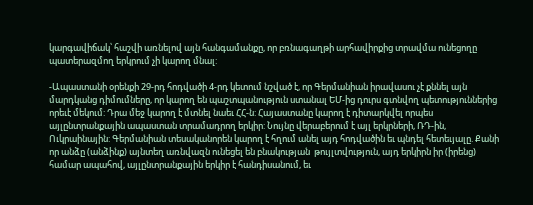կարգավիճակ՝ հաշվի առնելով այն հանգամանքը, որ բռնագաղթի արհավիրքից տրավմա ունեցողը պատերազմող երկրում չի կարող մնալ:

-Ապաստանի օրենքի 29-րդ հոդվածի 4-րդ կետում նշված է, որ Գերմանիան իրավասու չէ քննել այն մարդկանց դիմումները, որ կարող են պաշտպանություն ստանալ ԵՄ-ից դուրս գտնվող պետություններից որեւէ մեկում: Դրա մեջ կարող է մտնել նաեւ ՀՀ-ն: Հայաստանը կարող է դիտարկվել որպես այլընտրանքային ապաստան տրամադրող երկիր: Նույնը վերաբերում է այլ երկրների, ՌԴ-ին, Ուկրաինային: Գերմանիան տեսականորեն կարող է հղում անել այդ հոդվածին եւ պնդել հետեւյալը. Քանի որ անձը (անձինք) այնտեղ առնվազն ունեցել են բնակության  թույլտվություն, այդ երկիրն իր (իրենց) համար ապահով, այլընտրանքային երկիր է հանդիսանում, եւ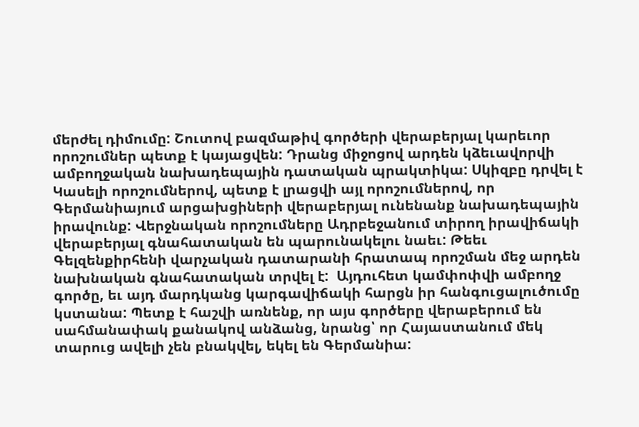մերժել դիմումը: Շուտով բազմաթիվ գործերի վերաբերյալ կարեւոր որոշումներ պետք է կայացվեն: Դրանց միջոցով արդեն կձեւավորվի ամբողջական նախադեպային դատական պրակտիկա: Սկիզբը դրվել է Կասելի որոշումներով, պետք է լրացվի այլ որոշումներով, որ Գերմանիայում արցախցիների վերաբերյալ ունենանք նախադեպային իրավունք: Վերջնական որոշումները Ադրբեջանում տիրող իրավիճակի վերաբերյալ գնահատական են պարունակելու նաեւ: Թեեւ Գելզենքիրհենի վարչական դատարանի հրատապ որոշման մեջ արդեն նախնական գնահատական տրվել է:  Այդուհետ կամփոփվի ամբողջ գործը, եւ այդ մարդկանց կարգավիճակի հարցն իր հանգուցալուծումը կստանա: Պետք է հաշվի առնենք, որ այս գործերը վերաբերում են սահմանափակ քանակով անձանց, նրանց՝ որ Հայաստանում մեկ տարուց ավելի չեն բնակվել, եկել են Գերմանիա: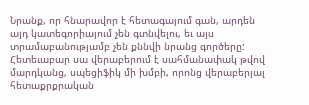Նրանք, որ հնարավոր է հետագայում գան, արդեն այդ կատեգորիայում չեն գտնվելու, եւ այս տրամաբանությամբ չեն քննվի նրանց գործերը: Հետեւաբար սա վերաբերում է սահմանափակ թվով մարդկանց, սպեցիֆիկ մի խմբի, որոնց վերաբերյալ հետաքրքրական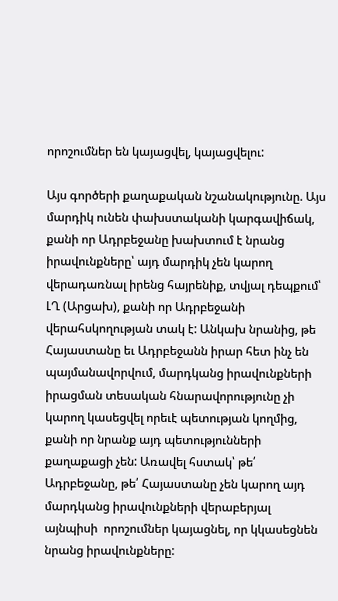որոշումներ են կայացվել, կայացվելու:

Այս գործերի քաղաքական նշանակությունը. Այս մարդիկ ունեն փախստականի կարգավիճակ, քանի որ Ադրբեջանը խախտում է նրանց իրավունքները՝ այդ մարդիկ չեն կարող վերադառնալ իրենց հայրենիք, տվյալ դեպքում՝ ԼՂ (Արցախ), քանի որ Ադրբեջանի վերահսկողության տակ է: Անկախ նրանից, թե Հայաստանը եւ Ադրբեջանն իրար հետ ինչ են պայմանավորվում, մարդկանց իրավունքների իրացման տեսական հնարավորությունը չի կարող կասեցվել որեւէ պետության կողմից, քանի որ նրանք այդ պետությունների քաղաքացի չեն: Առավել հստակ՝ թե՛ Ադրբեջանը, թե՛ Հայաստանը չեն կարող այդ մարդկանց իրավունքների վերաբերյալ այնպիսի  որոշումներ կայացնել, որ կկասեցնեն նրանց իրավունքները: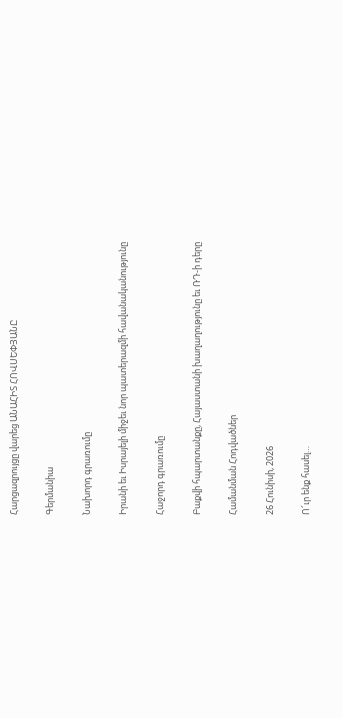Հարցազրույցը վարեց ԱՆԱՀԻՏ ՀՈՎՍԵՓՅԱՆԸ

Գերմանիա

Նախորդ գրառումը

Իրանի եւ Իսրայելի միջեւ նոր պատերազմի հավանականությունը

Հաջորդ գրառումը

Բաքվի հպարտանքը, Հայաստանի խաղաղությունը եւ ՌԴ-ի դերը

Համանման Հոդվածներ

26 Հունիսի, 2026

Ո՜ւր ենք հասել…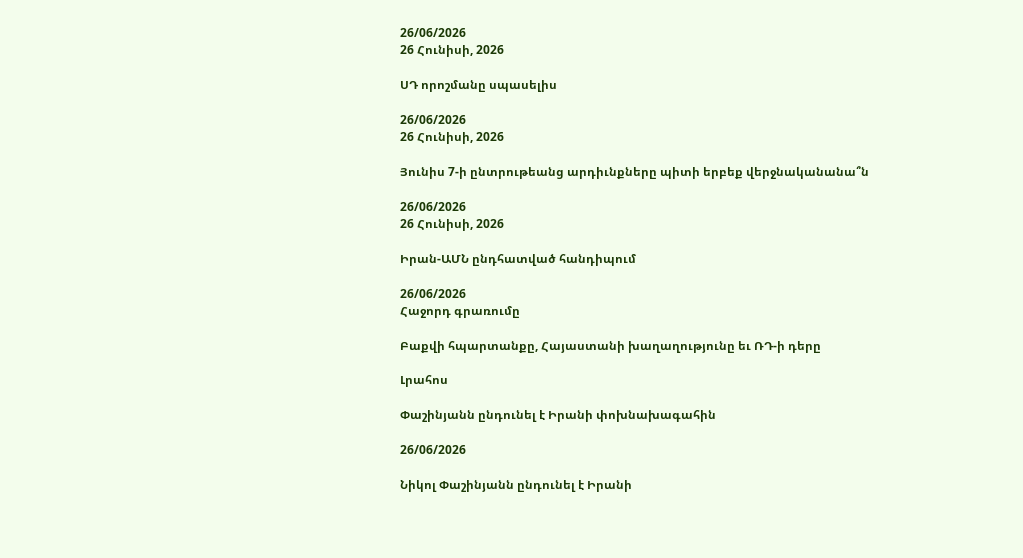26/06/2026
26 Հունիսի, 2026

ՍԴ որոշմանը սպասելիս

26/06/2026
26 Հունիսի, 2026

Յունիս 7-ի ընտրութեանց արդիւնքները պիտի երբեք վերջնականանա՞ն

26/06/2026
26 Հունիսի, 2026

Իրան-ԱՄՆ ընդհատված հանդիպում

26/06/2026
Հաջորդ գրառումը

Բաքվի հպարտանքը, Հայաստանի խաղաղությունը եւ ՌԴ-ի դերը

Լրահոս

Փաշինյանն ընդունել է Իրանի փոխնախագահին

26/06/2026

Նիկոլ Փաշինյանն ընդունել է Իրանի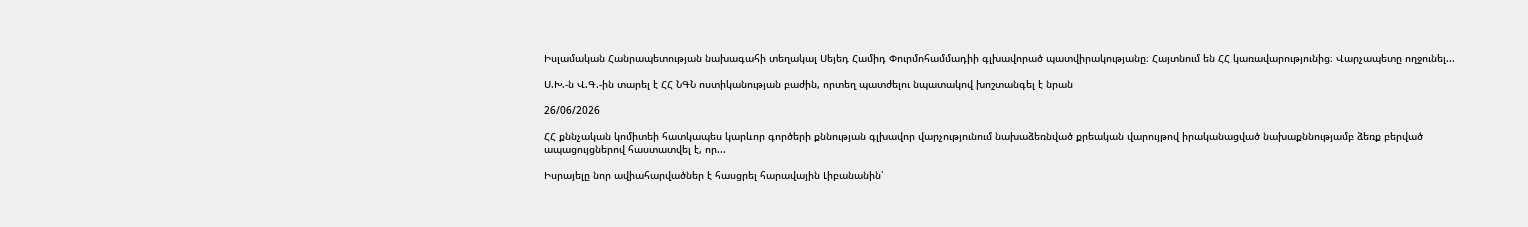Իսլամական Հանրապետության նախագահի տեղակալ Սեյեդ Համիդ Փուրմոհամմադիի գլխավորած պատվիրակությանը։ Հայտնում են ՀՀ կառավարությունից։ Վարչապետը ողջունել...

Ս.Խ.-ն Վ.Գ.-ին տարել է ՀՀ ՆԳՆ ոստիկանության բաժին, որտեղ պատժելու նպատակով խոշտանգել է նրան

26/06/2026

ՀՀ քննչական կոմիտեի հատկապես կարևոր գործերի քննության գլխավոր վարչությունում նախաձեռնված քրեական վարույթով իրականացված նախաքննությամբ ձեռք բերված ապացույցներով հաստատվել է, որ...

Իսրայելը նոր ավիահարվածներ է հասցրել հարավային Լիբանանին՝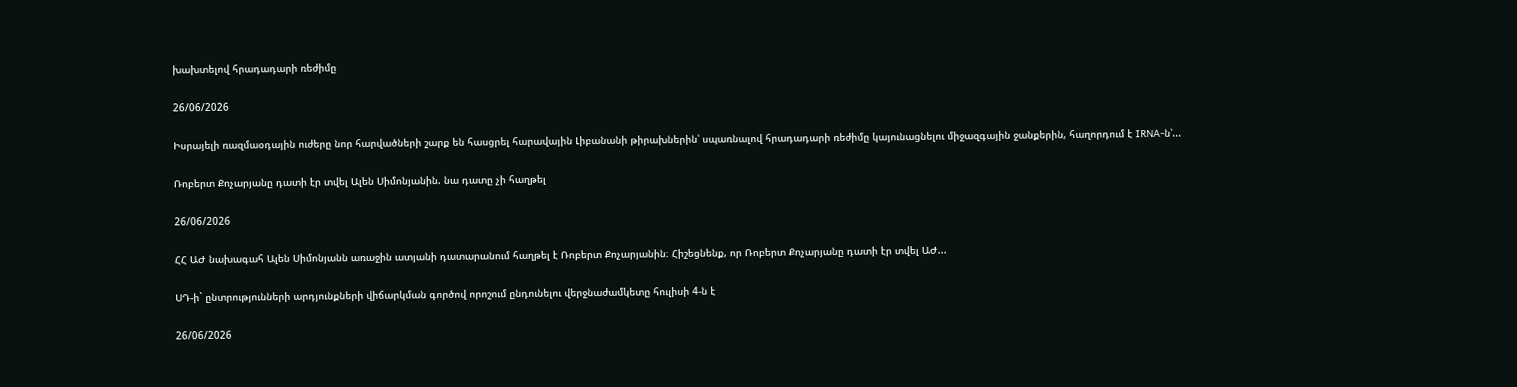խախտելով հրադադարի ռեժիմը

26/06/2026

Իսրայելի ռազմաօդային ուժերը նոր հարվածների շարք են հասցրել հարավային Լիբանանի թիրախներին՝ սպառնալով հրադադարի ռեժիմը կայունացնելու միջազգային ջանքերին, հաղորդում է IRNA-ն՝...

Ռոբերտ Քոչարյանը դատի էր տվել Ալեն Սիմոնյանին. նա դատը չի հաղթել

26/06/2026

ՀՀ ԱԺ նախագահ Ալեն Սիմոնյանն առաջին ատյանի դատարանում հաղթել է Ռոբերտ Քոչարյանին։ Հիշեցնենք, որ Ռոբերտ Քոչարյանը դատի էր տվել ԱԺ...

ՍԴ-ի` ընտրությունների արդյունքների վիճարկման գործով որոշում ընդունելու վերջնաժամկետը հուլիսի 4-ն է

26/06/2026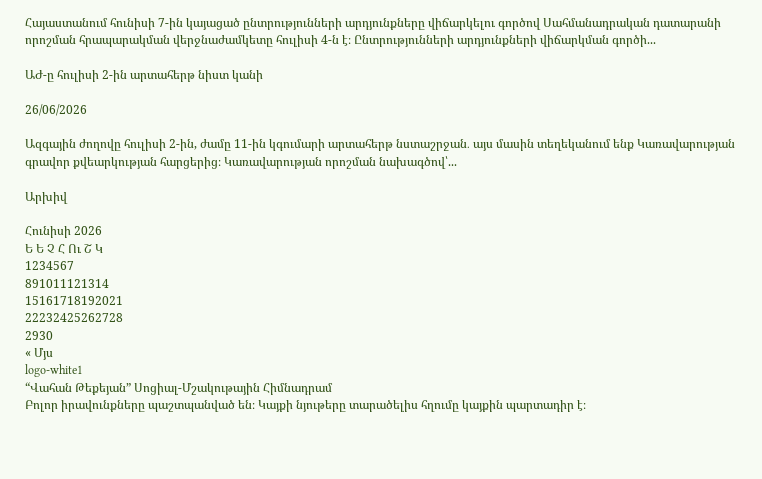Հայաստանում հունիսի 7-ին կայացած ընտրությունների արդյունքները վիճարկելու գործով Սահմանադրական դատարանի որոշման հրապարակման վերջնաժամկետը հուլիսի 4-ն է։ Ընտրությունների արդյունքների վիճարկման գործի...

ԱԺ-ը հուլիսի 2-ին արտահերթ նիստ կանի

26/06/2026

Ազգային ժողովը հուլիսի 2-ին, ժամը 11-ին կգումարի արտահերթ նստաշրջան․ այս մասին տեղեկանում ենք Կառավարության գրավոր քվեարկության հարցերից։ Կառավարության որոշման նախագծով՝...

Արխիվ

Հունիսի 2026
Ե Ե Չ Հ Ու Շ Կ
1234567
891011121314
15161718192021
22232425262728
2930
« Մյս
logo-white1
“Վահան Թեքեյան” Սոցիալ-Մշակութային Հիմնադրամ
Բոլոր իրավունքները պաշտպանված են։ Կայքի նյութերը տարածելիս հղումը կայքին պարտադիր է։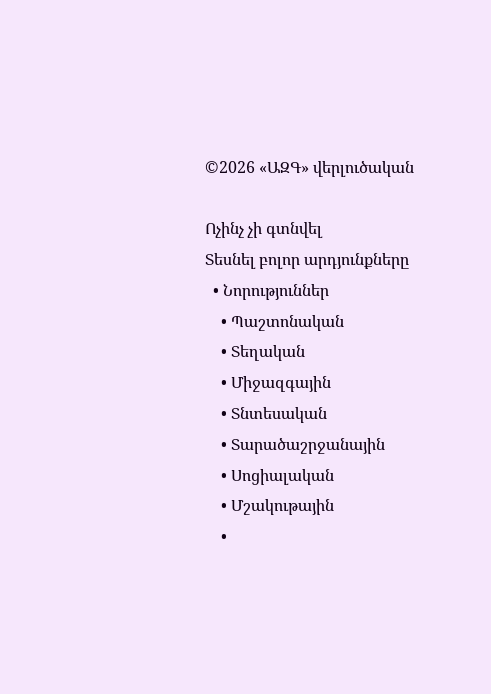©2026 «ԱԶԳ» վերլուծական

Ոչինչ չի գտնվել
Տեսնել բոլոր արդյունքները
  • Նորություններ
    • Պաշտոնական
    • Տեղական
    • Միջազգային
    • Տնտեսական
    • Տարածաշրջանային
    • Սոցիալական
    • Մշակութային
    •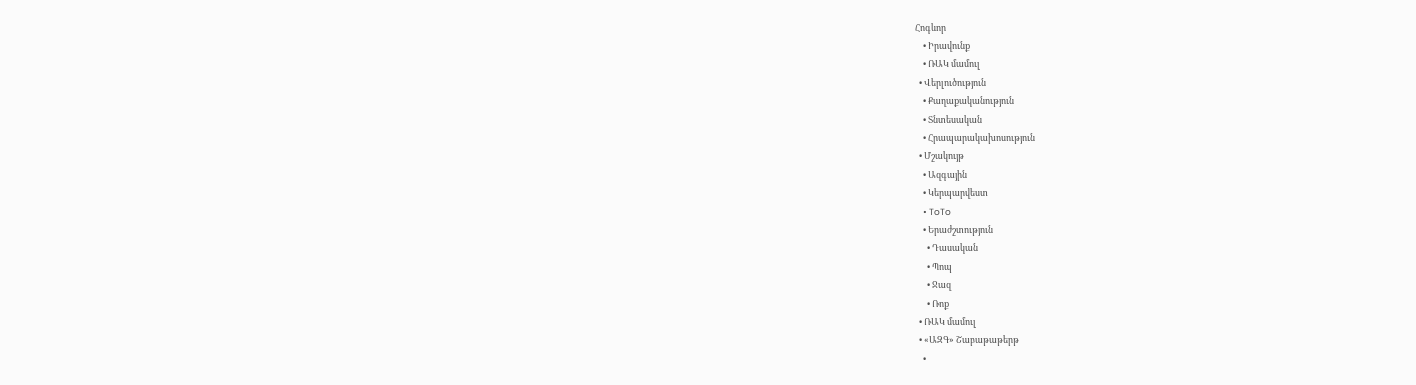Հոգևոր
    • Իրավունք
    • ՌԱԿ մամուլ
  • Վերլուծություն
    • Քաղաքականություն
    • Տնտեսական
    • Հրապարակախոսություն
  • Մշակույթ
    • Ազգային
    • Կերպարվեստ
    • ToTo
    • Երաժշտություն
      • Դասական
      • Պոպ
      • Ջազ
      • Ռոք
  • ՌԱԿ մամուլ
  • «ԱԶԳ» Շաբաթաթերթ
    •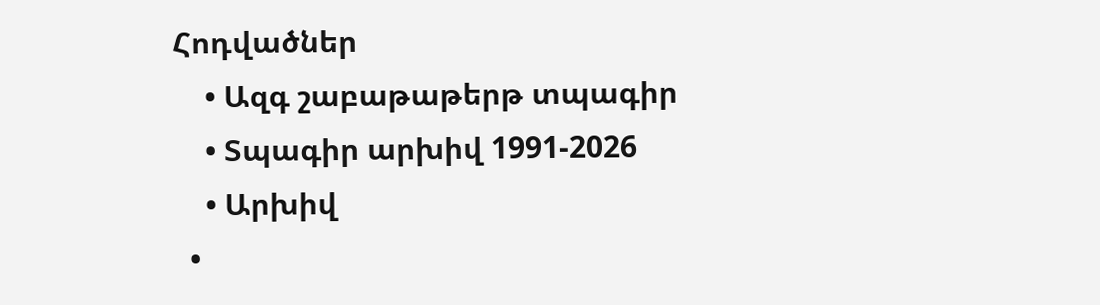Հոդվածներ
    • Ազգ շաբաթաթերթ տպագիր
    • Տպագիր արխիվ 1991-2026
    • Արխիվ
  •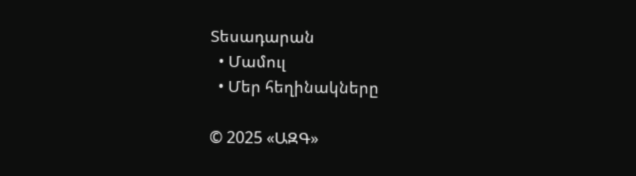Տեսադարան
  • Մամուլ
  • Մեր հեղինակները

© 2025 «ԱԶԳ»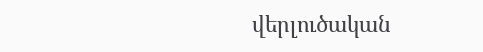վերլուծական